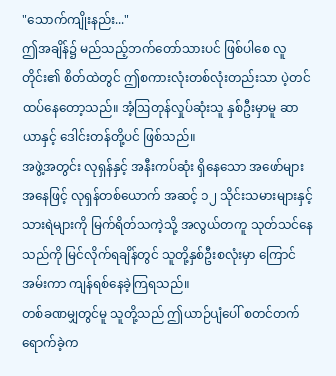"သောက်ကျိုးနည်း..."
ဤအချိန်၌ မည်သည့်ဘက်တော်သားပင် ဖြစ်ပါစေ လူတိုင်း၏ စိတ်ထဲတွင် ဤစကားလုံးတစ်လုံးတည်းသာ ပဲ့တင်ထပ်နေတော့သည်။ အံ့ဩတုန်လှုပ်ဆုံးသူ နှစ်ဦးမှာမူ ဆာယာနှင့် ဒေါင်းတန်တို့ပင် ဖြစ်သည်။
အဖွဲ့အတွင်း လုရှန်နှင့် အနီးကပ်ဆုံး ရှိနေသော အဖော်များအနေဖြင့် လုရှန်တစ်ယောက် အဆင့် ၁၂ သိုင်းသမားများနှင့် သားရဲများကို မြက်ရိတ်သကဲ့သို့ အလွယ်တကူ သုတ်သင်နေသည်ကို မြင်လိုက်ရချိန်တွင် သူတို့နှစ်ဦးစလုံးမှာ ကြောင်အမ်းကာ ကျန်ရစ်နေခဲ့ကြရသည်။
တစ်ခဏမျှတွင်မူ သူတို့သည် ဤယာဉ်ပျံပေါ် စတင်တက်ရောက်ခဲ့က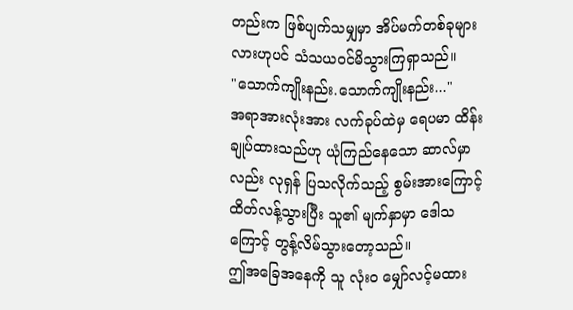တည်းက ဖြစ်ပျက်သမျှမှာ အိပ်မက်တစ်ခုများလားဟုပင် သံသယဝင်မိသွားကြရှာသည်။
"သောက်ကျိုးနည်း.သောက်ကျိုးနည်း..."
အရာအားလုံးအား လက်ခုပ်ထဲမှ ရေပမာ ထိန်းချုပ်ထားသည်ဟု ယုံကြည်နေသော ဆာလ်မှာလည်း လုရှန် ပြသလိုက်သည့် စွမ်းအားကြောင့် ထိတ်လန့်သွားပြီး သူ၏ မျက်နှာမှာ ဒေါသကြောင့် တွန့်လိမ်သွားတော့သည်။
ဤအခြေအနေကို သူ လုံးဝ မျှော်လင့်မထား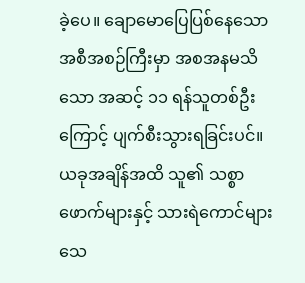ခဲ့ပေ။ ချောမောပြေပြစ်နေသော အစီအစဉ်ကြီးမှာ အစအနမသိသော အဆင့် ၁၁ ရန်သူတစ်ဦးကြောင့် ပျက်စီးသွားရခြင်းပင်။
ယခုအချိန်အထိ သူ၏ သစ္စာဖောက်များနှင့် သားရဲကောင်များ သေ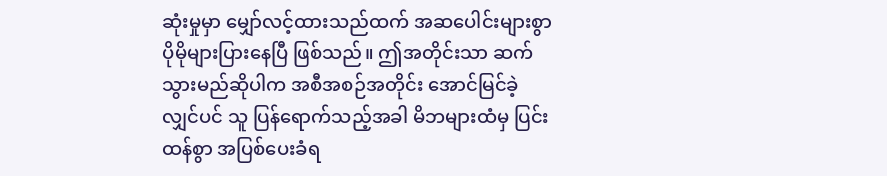ဆုံးမှုမှာ မျှော်လင့်ထားသည်ထက် အဆပေါင်းများစွာ ပိုမိုများပြားနေပြီ ဖြစ်သည်။ ဤအတိုင်းသာ ဆက်သွားမည်ဆိုပါက အစီအစဉ်အတိုင်း အောင်မြင်ခဲ့လျှင်ပင် သူ ပြန်ရောက်သည့်အခါ မိဘများထံမှ ပြင်းထန်စွာ အပြစ်ပေးခံရ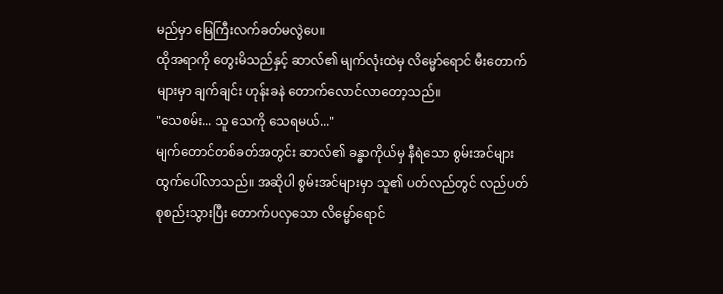မည်မှာ မြေကြီးလက်ခတ်မလွဲပေ။
ထိုအရာကို တွေးမိသည်နှင့် ဆာလ်၏ မျက်လုံးထဲမှ လိမ္မော်ရောင် မီးတောက်များမှာ ချက်ချင်း ဟုန်းခနဲ တောက်လောင်လာတော့သည်။
"သေစမ်း... သူ သေကို သေရမယ်..."
မျက်တောင်တစ်ခတ်အတွင်း ဆာလ်၏ ခန္ဓာကိုယ်မှ နီရဲသော စွမ်းအင်များ ထွက်ပေါ်လာသည်။ အဆိုပါ စွမ်းအင်များမှာ သူ၏ ပတ်လည်တွင် လည်ပတ်စုစည်းသွားပြီး တောက်ပလှသော လိမ္မော်ရောင်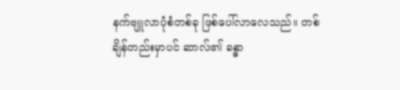နက်ဗျူလာပုံစံတစ်ခု ဖြစ်ပေါ်လာလေသည်။ တစ်ချိန်တည်းမှာပင် ဆာလ်၏ ခန္ဓာ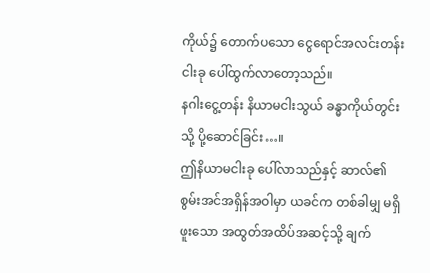ကိုယ်၌ တောက်ပသော ငွေရောင်အလင်းတန်း ငါးခု ပေါ်ထွက်လာတော့သည်။
နဂါးငွေ့တန်း နိယာမငါးသွယ် ခန္ဓာကိုယ်တွင်းသို့ ပို့ဆောင်ခြင်း…။
ဤနိယာမငါးခု ပေါ်လာသည်နှင့် ဆာလ်၏ စွမ်းအင်အရှိန်အဝါမှာ ယခင်က တစ်ခါမျှ မရှိဖူးသော အထွတ်အထိပ်အဆင့်သို့ ချက်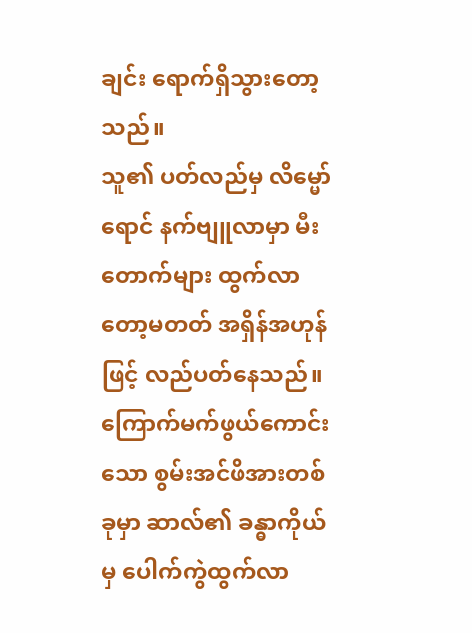ချင်း ရောက်ရှိသွားတော့သည်။
သူ၏ ပတ်လည်မှ လိမ္မော်ရောင် နက်ဗျူလာမှာ မီးတောက်များ ထွက်လာတော့မတတ် အရှိန်အဟုန်ဖြင့် လည်ပတ်နေသည်။
ကြောက်မက်ဖွယ်ကောင်းသော စွမ်းအင်ဖိအားတစ်ခုမှာ ဆာလ်၏ ခန္ဓာကိုယ်မှ ပေါက်ကွဲထွက်လာ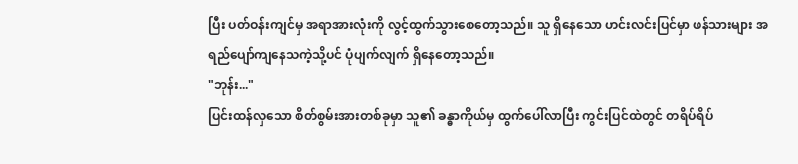ပြီး ပတ်ဝန်းကျင်မှ အရာအားလုံးကို လွင့်ထွက်သွားစေတော့သည်။ သူ ရှိနေသော ဟင်းလင်းပြင်မှာ ဖန်သားများ အရည်ပျော်ကျနေသကဲ့သို့ပင် ပုံပျက်လျက် ရှိနေတော့သည်။
"ဘုန်း..."
ပြင်းထန်လှသော စိတ်စွမ်းအားတစ်ခုမှာ သူ၏ ခန္ဓာကိုယ်မှ ထွက်ပေါ်လာပြီး ကွင်းပြင်ထဲတွင် တရိပ်ရိပ်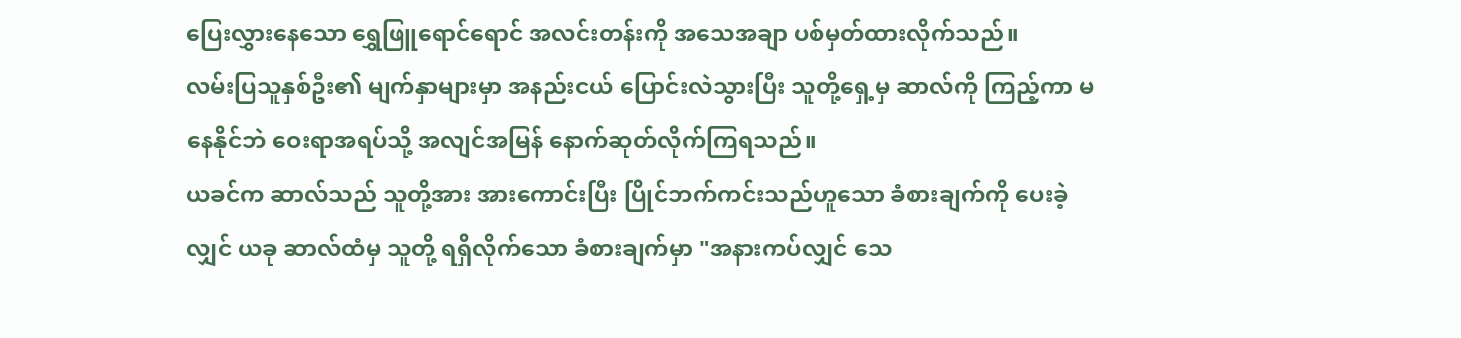ပြေးလွှားနေသော ရွှေဖြူရောင်ရောင် အလင်းတန်းကို အသေအချာ ပစ်မှတ်ထားလိုက်သည်။
လမ်းပြသူနှစ်ဦး၏ မျက်နှာများမှာ အနည်းငယ် ပြောင်းလဲသွားပြီး သူတို့ရှေ့မှ ဆာလ်ကို ကြည့်ကာ မနေနိုင်ဘဲ ဝေးရာအရပ်သို့ အလျင်အမြန် နောက်ဆုတ်လိုက်ကြရသည်။
ယခင်က ဆာလ်သည် သူတို့အား အားကောင်းပြီး ပြိုင်ဘက်ကင်းသည်ဟူသော ခံစားချက်ကို ပေးခဲ့လျှင် ယခု ဆာလ်ထံမှ သူတို့ ရရှိလိုက်သော ခံစားချက်မှာ "အနားကပ်လျှင် သေ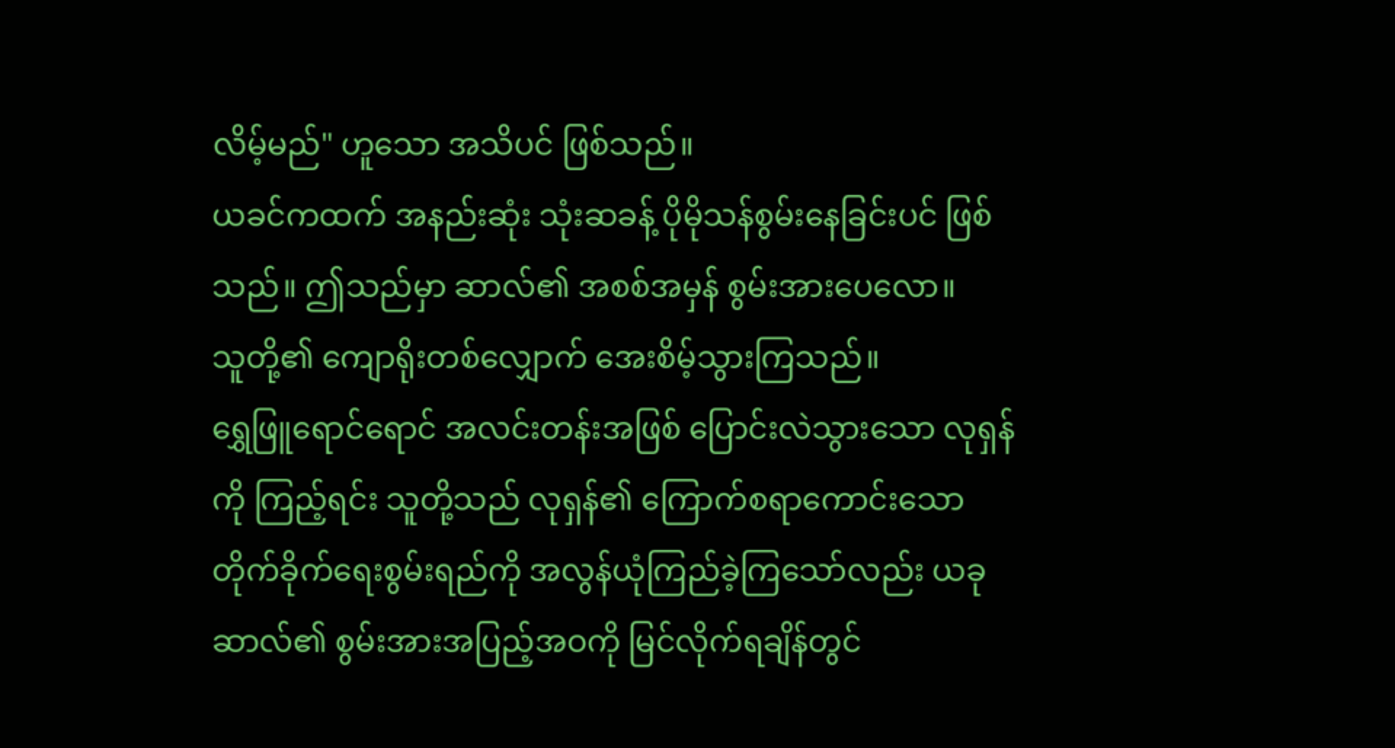လိမ့်မည်" ဟူသော အသိပင် ဖြစ်သည်။
ယခင်ကထက် အနည်းဆုံး သုံးဆခန့် ပိုမိုသန်စွမ်းနေခြင်းပင် ဖြစ်သည်။ ဤသည်မှာ ဆာလ်၏ အစစ်အမှန် စွမ်းအားပေလော။
သူတို့၏ ကျောရိုးတစ်လျှောက် အေးစိမ့်သွားကြသည်။
ရွှေဖြူရောင်ရောင် အလင်းတန်းအဖြစ် ပြောင်းလဲသွားသော လုရှန်ကို ကြည့်ရင်း သူတို့သည် လုရှန်၏ ကြောက်စရာကောင်းသော တိုက်ခိုက်ရေးစွမ်းရည်ကို အလွန်ယုံကြည်ခဲ့ကြသော်လည်း ယခု ဆာလ်၏ စွမ်းအားအပြည့်အဝကို မြင်လိုက်ရချိန်တွင်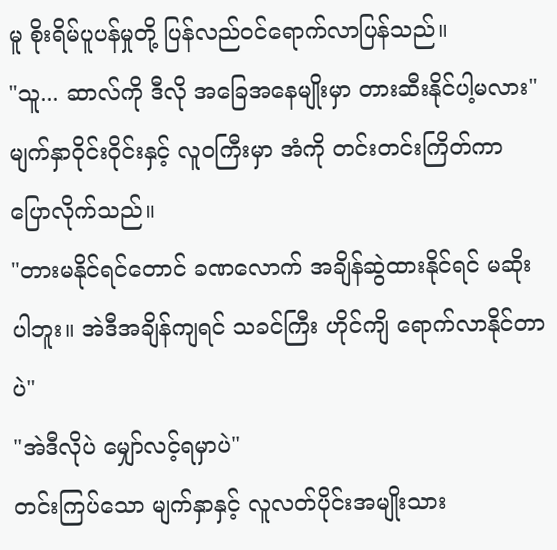မူ စိုးရိမ်ပူပန်မှုတို့ ပြန်လည်ဝင်ရောက်လာပြန်သည်။
"သူ... ဆာလ်ကို ဒီလို အခြေအနေမျိုးမှာ တားဆီးနိုင်ပါ့မလား"
မျက်နှာဝိုင်းဝိုင်းနှင့် လူဝကြီးမှာ အံကို တင်းတင်းကြိတ်ကာ ပြောလိုက်သည်။
"တားမနိုင်ရင်တောင် ခဏလောက် အချိန်ဆွဲထားနိုင်ရင် မဆိုးပါဘူး။ အဲဒီအချိန်ကျရင် သခင်ကြီး ဟိုင်ကျိ ရောက်လာနိုင်တာပဲ"
"အဲဒီလိုပဲ မျှော်လင့်ရမှာပဲ"
တင်းကြပ်သော မျက်နှာနှင့် လူလတ်ပိုင်းအမျိုးသား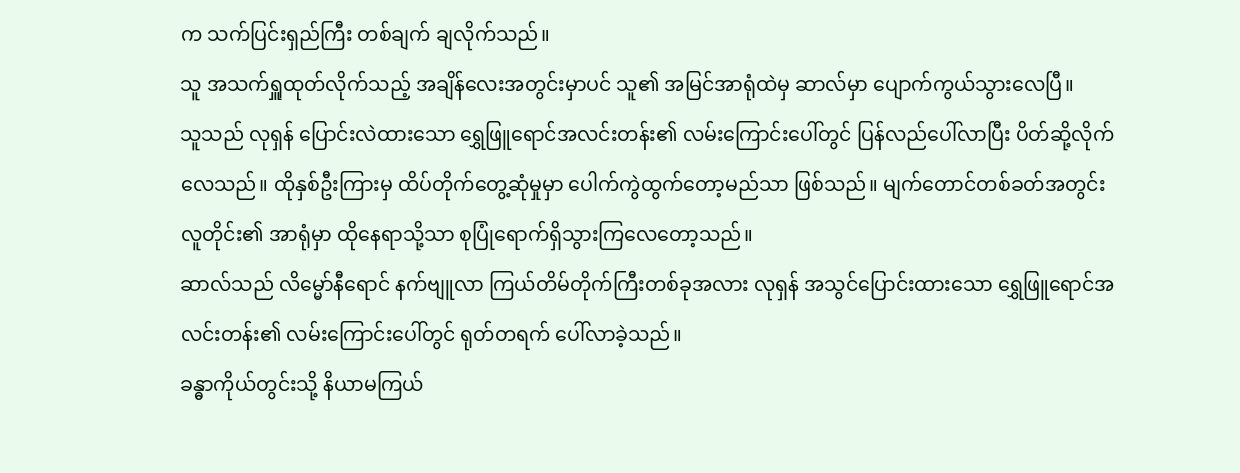က သက်ပြင်းရှည်ကြီး တစ်ချက် ချလိုက်သည်။
သူ အသက်ရှူထုတ်လိုက်သည့် အချိန်လေးအတွင်းမှာပင် သူ၏ အမြင်အာရုံထဲမှ ဆာလ်မှာ ပျောက်ကွယ်သွားလေပြီ။
သူသည် လုရှန် ပြောင်းလဲထားသော ရွှေဖြူရောင်အလင်းတန်း၏ လမ်းကြောင်းပေါ်တွင် ပြန်လည်ပေါ်လာပြီး ပိတ်ဆို့လိုက်လေသည်။ ထိုနှစ်ဦးကြားမှ ထိပ်တိုက်တွေ့ဆုံမှုမှာ ပေါက်ကွဲထွက်တော့မည်သာ ဖြစ်သည်။ မျက်တောင်တစ်ခတ်အတွင်း လူတိုင်း၏ အာရုံမှာ ထိုနေရာသို့သာ စုပြုံရောက်ရှိသွားကြလေတော့သည်။
ဆာလ်သည် လိမ္မော်နီရောင် နက်ဗျူလာ ကြယ်တိမ်တိုက်ကြီးတစ်ခုအလား လုရှန် အသွင်ပြောင်းထားသော ရွှေဖြူရောင်အလင်းတန်း၏ လမ်းကြောင်းပေါ်တွင် ရုတ်တရက် ပေါ်လာခဲ့သည်။
ခန္ဓာကိုယ်တွင်းသို့ နိယာမကြယ်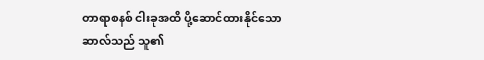တာရာစနစ် ငါးခုအထိ ပို့ဆောင်ထားနိုင်သော ဆာလ်သည် သူ၏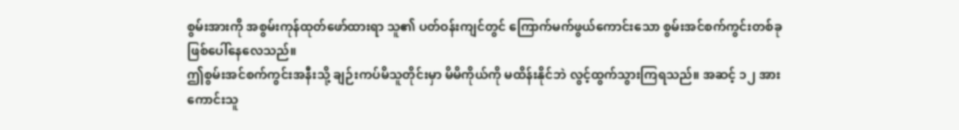စွမ်းအားကို အစွမ်းကုန်ထုတ်ဖော်ထားရာ သူ၏ ပတ်ဝန်းကျင်တွင် ကြောက်မက်ဖွယ်ကောင်းသော စွမ်းအင်စက်ကွင်းတစ်ခု ဖြစ်ပေါ်နေလေသည်။
ဤစွမ်းအင်စက်ကွင်းအနီးသို့ ချဉ်းကပ်မိသူတိုင်းမှာ မိမိကိုယ်ကို မထိန်းနိုင်ဘဲ လွင့်ထွက်သွားကြရသည်။ အဆင့် ၁၂ အားကောင်းသူ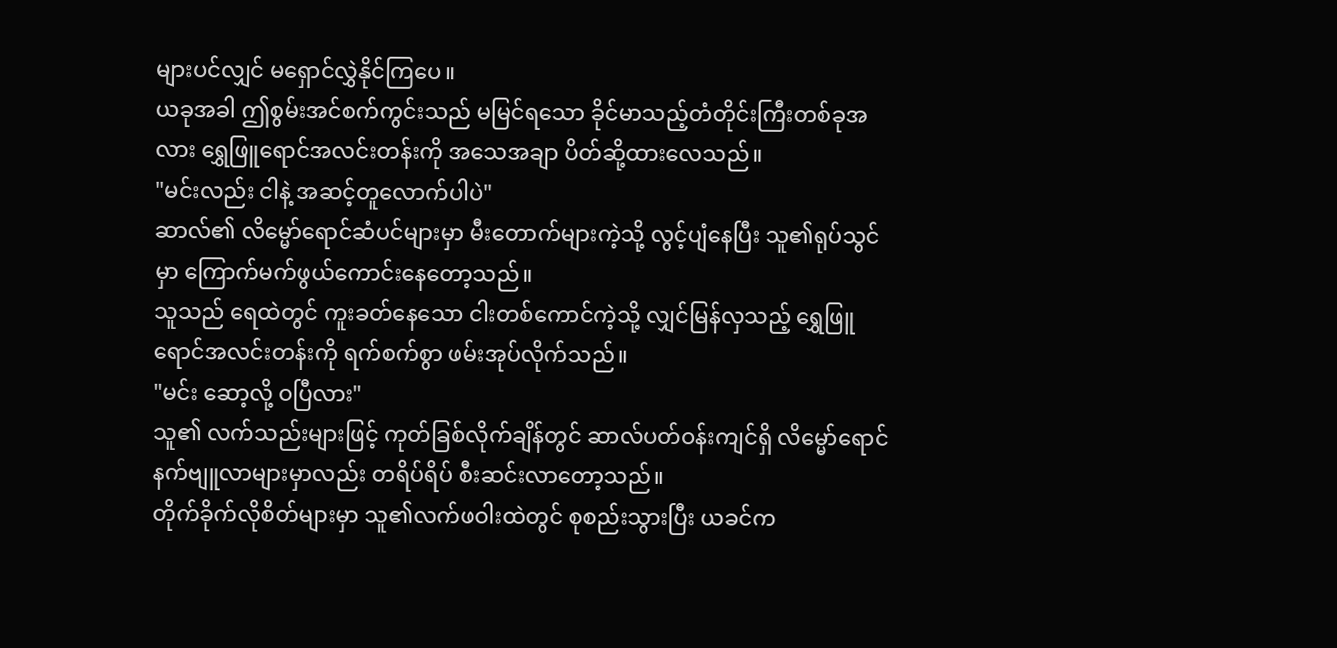များပင်လျှင် မရှောင်လွှဲနိုင်ကြပေ။
ယခုအခါ ဤစွမ်းအင်စက်ကွင်းသည် မမြင်ရသော ခိုင်မာသည့်တံတိုင်းကြီးတစ်ခုအလား ရွှေဖြူရောင်အလင်းတန်းကို အသေအချာ ပိတ်ဆို့ထားလေသည်။
"မင်းလည်း ငါနဲ့ အဆင့်တူလောက်ပါပဲ"
ဆာလ်၏ လိမ္မော်ရောင်ဆံပင်များမှာ မီးတောက်များကဲ့သို့ လွင့်ပျံနေပြီး သူ၏ရုပ်သွင်မှာ ကြောက်မက်ဖွယ်ကောင်းနေတော့သည်။
သူသည် ရေထဲတွင် ကူးခတ်နေသော ငါးတစ်ကောင်ကဲ့သို့ လျှင်မြန်လှသည့် ရွှေဖြူရောင်အလင်းတန်းကို ရက်စက်စွာ ဖမ်းအုပ်လိုက်သည်။
"မင်း ဆော့လို့ ဝပြီလား"
သူ၏ လက်သည်းများဖြင့် ကုတ်ခြစ်လိုက်ချိန်တွင် ဆာလ်ပတ်ဝန်းကျင်ရှိ လိမ္မော်ရောင် နက်ဗျူလာများမှာလည်း တရိပ်ရိပ် စီးဆင်းလာတော့သည်။
တိုက်ခိုက်လိုစိတ်များမှာ သူ၏လက်ဖဝါးထဲတွင် စုစည်းသွားပြီး ယခင်က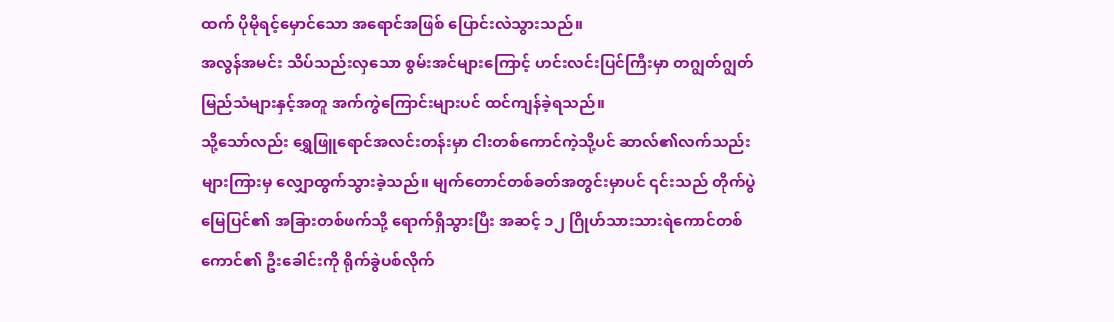ထက် ပိုမိုရင့်မှောင်သော အရောင်အဖြစ် ပြောင်းလဲသွားသည်။
အလွန်အမင်း သိပ်သည်းလှသော စွမ်းအင်များကြောင့် ဟင်းလင်းပြင်ကြီးမှာ တဂျွတ်ဂျွတ် မြည်သံများနှင့်အတူ အက်ကွဲကြောင်းများပင် ထင်ကျန်ခဲ့ရသည်။
သို့သော်လည်း ရွှေဖြူရောင်အလင်းတန်းမှာ ငါးတစ်ကောင်ကဲ့သို့ပင် ဆာလ်၏လက်သည်းများကြားမှ လျှောထွက်သွားခဲ့သည်။ မျက်တောင်တစ်ခတ်အတွင်းမှာပင် ၎င်းသည် တိုက်ပွဲမြေပြင်၏ အခြားတစ်ဖက်သို့ ရောက်ရှိသွားပြီး အဆင့် ၁၂ ဂြိုဟ်သားသားရဲကောင်တစ်ကောင်၏ ဦးခေါင်းကို ရိုက်ခွဲပစ်လိုက်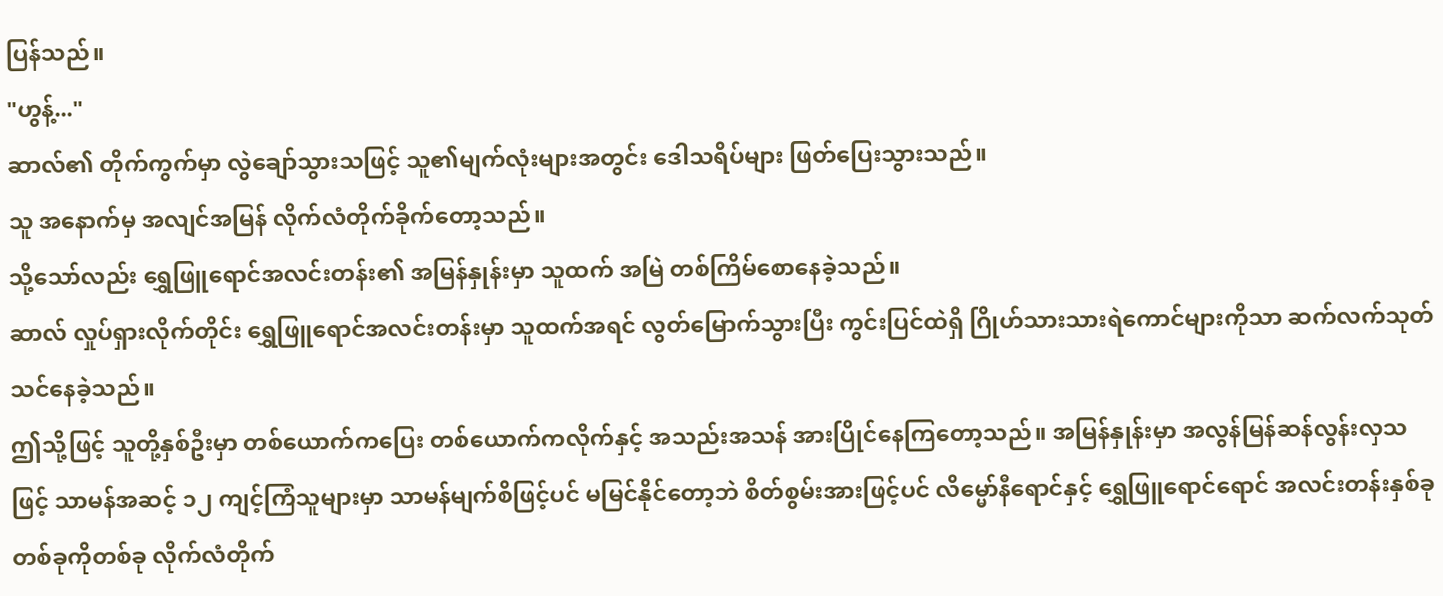ပြန်သည်။
"ဟွန့်..."
ဆာလ်၏ တိုက်ကွက်မှာ လွဲချော်သွားသဖြင့် သူ၏မျက်လုံးများအတွင်း ဒေါသရိပ်များ ဖြတ်ပြေးသွားသည်။
သူ အနောက်မှ အလျင်အမြန် လိုက်လံတိုက်ခိုက်တော့သည်။
သို့သော်လည်း ရွှေဖြူရောင်အလင်းတန်း၏ အမြန်နှုန်းမှာ သူထက် အမြဲ တစ်ကြိမ်စောနေခဲ့သည်။
ဆာလ် လှုပ်ရှားလိုက်တိုင်း ရွှေဖြူရောင်အလင်းတန်းမှာ သူထက်အရင် လွတ်မြောက်သွားပြီး ကွင်းပြင်ထဲရှိ ဂြိုဟ်သားသားရဲကောင်များကိုသာ ဆက်လက်သုတ်သင်နေခဲ့သည်။
ဤသို့ဖြင့် သူတို့နှစ်ဦးမှာ တစ်ယောက်ကပြေး တစ်ယောက်ကလိုက်နှင့် အသည်းအသန် အားပြိုင်နေကြတော့သည်။ အမြန်နှုန်းမှာ အလွန်မြန်ဆန်လွန်းလှသဖြင့် သာမန်အဆင့် ၁၂ ကျင့်ကြံသူများမှာ သာမန်မျက်စိဖြင့်ပင် မမြင်နိုင်တော့ဘဲ စိတ်စွမ်းအားဖြင့်ပင် လိမ္မော်နီရောင်နှင့် ရွှေဖြူရောင်ရောင် အလင်းတန်းနှစ်ခု တစ်ခုကိုတစ်ခု လိုက်လံတိုက်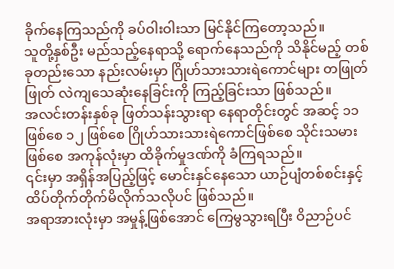ခိုက်နေကြသည်ကို ခပ်ဝါးဝါးသာ မြင်နိုင်ကြတော့သည်။
သူတို့နှစ်ဦး မည်သည့်နေရာသို့ ရောက်နေသည်ကို သိနိုင်မည့် တစ်ခုတည်းသော နည်းလမ်းမှာ ဂြိုဟ်သားသားရဲကောင်များ တဖြုတ်ဖြုတ် လဲကျသေဆုံးနေခြင်းကို ကြည့်ခြင်းသာ ဖြစ်သည်။
အလင်းတန်းနှစ်ခု ဖြတ်သန်းသွားရာ နေရာတိုင်းတွင် အဆင့် ၁၁ ဖြစ်စေ ၁၂ ဖြစ်စေ ဂြိုဟ်သားသားရဲကောင်ဖြစ်စေ သိုင်းသမားဖြစ်စေ အကုန်လုံးမှာ ထိခိုက်မှုဒဏ်ကို ခံကြရသည်။
၎င်းမှာ အရှိန်အပြည့်ဖြင့် မောင်းနှင်နေသော ယာဉ်ပျံတစ်စင်းနှင့် ထိပ်တိုက်တိုက်မိလိုက်သလိုပင် ဖြစ်သည်။
အရာအားလုံးမှာ အမှုန့်ဖြစ်အောင် ကြေမွသွားရပြီး ဝိညာဉ်ပင်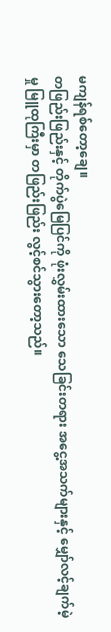မကျန်ရစ်တော့ချေ။
တဖြည်းဖြည်းနှင့် တိုက်ပွဲမြေပြင်ကို ဖုံးလွှမ်းထားသော သေခြင်းတရား အငွေ့အသက်များနှင့် မျှော်လင့်ချက်မဲ့မှု မြူထုကြီးမှာ တဖြည်းဖြည်း လွင့်စင်သွားတော့သည်။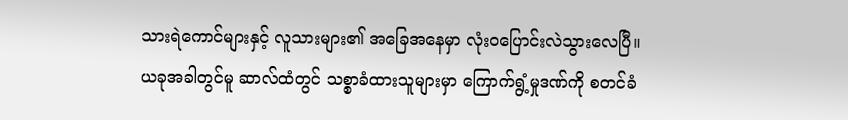သားရဲကောင်များနှင့် လူသားများ၏ အခြေအနေမှာ လုံးဝပြောင်းလဲသွားလေပြီ။ ယခုအခါတွင်မူ ဆာလ်ထံတွင် သစ္စာခံထားသူများမှာ ကြောက်ရွံ့မှုဒဏ်ကို စတင်ခံ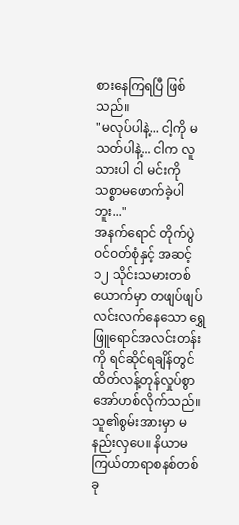စားနေကြရပြီ ဖြစ်သည်။
"မလုပ်ပါနဲ့... ငါ့ကို မသတ်ပါနဲ့... ငါက လူသားပါ ငါ မင်းကို သစ္စာမဖောက်ခဲ့ပါဘူး..."
အနက်ရောင် တိုက်ပွဲဝင်ဝတ်စုံနှင့် အဆင့် ၁၂ သိုင်းသမားတစ်ယောက်မှာ တဖျပ်ဖျပ် လင်းလက်နေသော ရွှေဖြူရောင်အလင်းတန်းကို ရင်ဆိုင်ရချိန်တွင် ထိတ်လန့်တုန်လှုပ်စွာ အော်ဟစ်လိုက်သည်။
သူ၏စွမ်းအားမှာ မနည်းလှပေ။ နိယာမကြယ်တာရာစနစ်တစ်ခု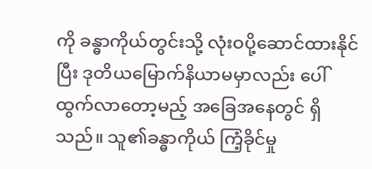ကို ခန္ဓာကိုယ်တွင်းသို့ လုံးဝပို့ဆောင်ထားနိုင်ပြီး ဒုတိယမြောက်နိယာမမှာလည်း ပေါ်ထွက်လာတော့မည့် အခြေအနေတွင် ရှိသည်။ သူ၏ခန္ဓာကိုယ် ကြံ့ခိုင်မှု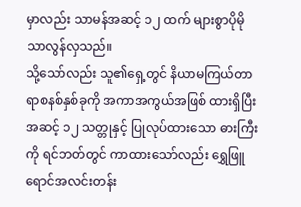မှာလည်း သာမန်အဆင့် ၁၂ ထက် များစွာပိုမိုသာလွန်လှသည်။
သို့သော်လည်း သူ၏ရှေ့တွင် နိယာမကြယ်တာရာစနစ်နှစ်ခုကို အကာအကွယ်အဖြစ် ထားရှိပြီး အဆင့် ၁၂ သတ္တုနှင့် ပြုလုပ်ထားသော ဓားကြီးကို ရင်ဘတ်တွင် ကာထားသော်လည်း ရွှေဖြူရောင်အလင်းတန်း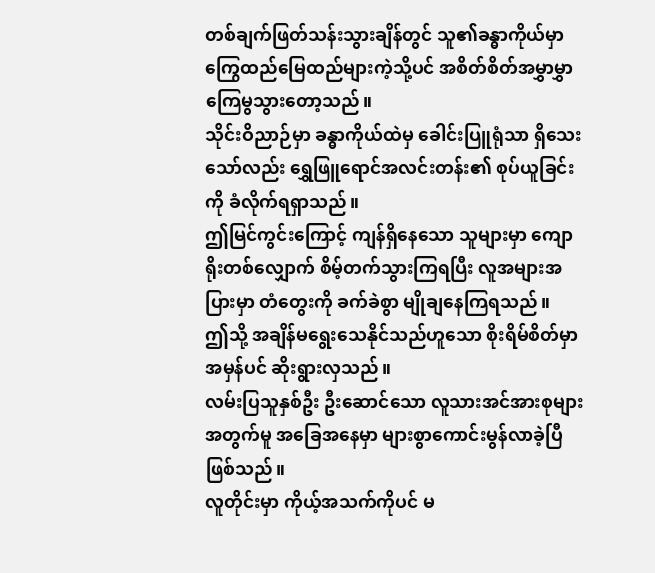တစ်ချက်ဖြတ်သန်းသွားချိန်တွင် သူ၏ခန္ဓာကိုယ်မှာ ကြွေထည်မြေထည်များကဲ့သို့ပင် အစိတ်စိတ်အမွှာမွှာ ကြေမွသွားတော့သည်။
သိုင်းဝိညာဉ်မှာ ခန္ဓာကိုယ်ထဲမှ ခေါင်းပြူရုံသာ ရှိသေးသော်လည်း ရွှေဖြူရောင်အလင်းတန်း၏ စုပ်ယူခြင်းကို ခံလိုက်ရရှာသည်။
ဤမြင်ကွင်းကြောင့် ကျန်ရှိနေသော သူများမှာ ကျောရိုးတစ်လျှောက် စိမ့်တက်သွားကြရပြီး လူအများအပြားမှာ တံတွေးကို ခက်ခဲစွာ မျိုချနေကြရသည်။
ဤသို့ အချိန်မရွေးသေနိုင်သည်ဟူသော စိုးရိမ်စိတ်မှာ အမှန်ပင် ဆိုးရွားလှသည်။
လမ်းပြသူနှစ်ဦး ဦးဆောင်သော လူသားအင်အားစုများအတွက်မူ အခြေအနေမှာ များစွာကောင်းမွန်လာခဲ့ပြီ ဖြစ်သည်။
လူတိုင်းမှာ ကိုယ့်အသက်ကိုပင် မ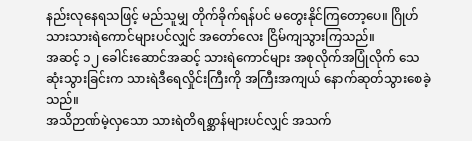နည်းလုနေရသဖြင့် မည်သူမျှ တိုက်ခိုက်ရန်ပင် မတွေးနိုင်ကြတော့ပေ။ ဂြိုဟ်သားသားရဲကောင်များပင်လျှင် အတော်လေး ငြိမ်ကျသွားကြသည်။
အဆင့် ၁၂ ခေါင်းဆောင်အဆင့် သားရဲကောင်များ အစုလိုက်အပြုံလိုက် သေဆုံးသွားခြင်းက သားရဲဒီရေလှိုင်းကြီးကို အကြီးအကျယ် နောက်ဆုတ်သွားစေခဲ့သည်။
အသိဉာဏ်မဲ့လှသော သားရဲတိရစ္ဆာန်များပင်လျှင် အသက်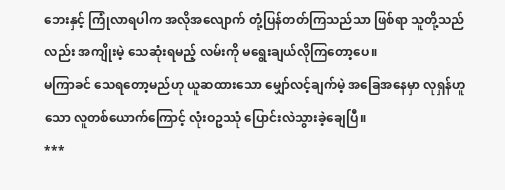ဘေးနှင့် ကြုံလာရပါက အလိုအလျောက် တုံ့ပြန်တတ်ကြသည်သာ ဖြစ်ရာ သူတို့သည်လည်း အကျိုးမဲ့ သေဆုံးရမည့် လမ်းကို မရွေးချယ်လိုကြတော့ပေ။
မကြာခင် သေရတော့မည်ဟု ယူဆထားသော မျှော်လင့်ချက်မဲ့ အခြေအနေမှာ လုရှန်ဟူသော လူတစ်ယောက်ကြောင့် လုံးဝဥဿုံ ပြောင်းလဲသွားခဲ့ချေပြီ။
***